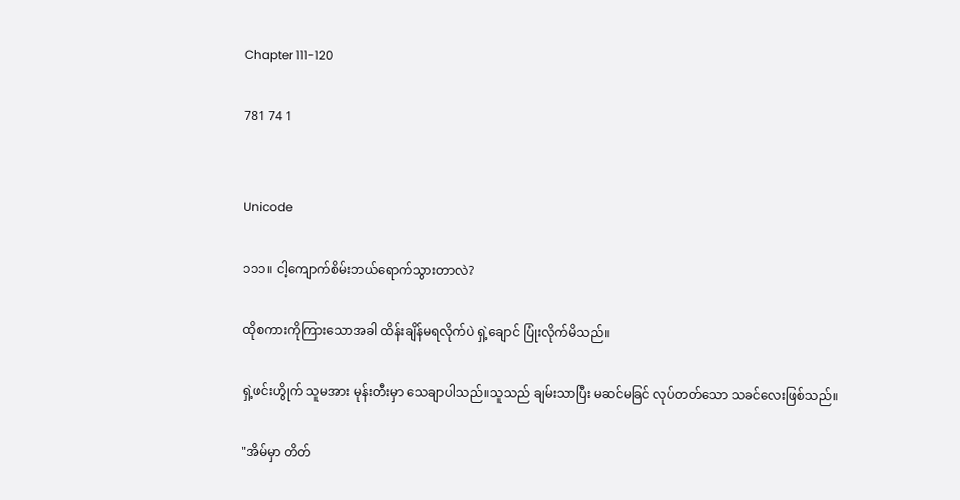Chapter 111-120

781 74 1


Unicode

၁၁၁။ ငါ့ကျောက်စိမ်းဘယ်ရောက်သွားတာလဲ?

ထိုစကားကိုကြားသောအခါ ထိန်းချိန်မရလိုက်ပဲ ရှဲ့ချောင် ပြုံးလိုက်မိသည်။

ရှဲ့ဖင်းဟွိုက် သူမအား မုန်းတီးမှာ သေချာပါသည်။သူသည် ချမ်းသာပြီး မဆင်မခြင် လုပ်တတ်သော သခင်လေးဖြစ်သည်။

"အိမ်မှာ တိတ်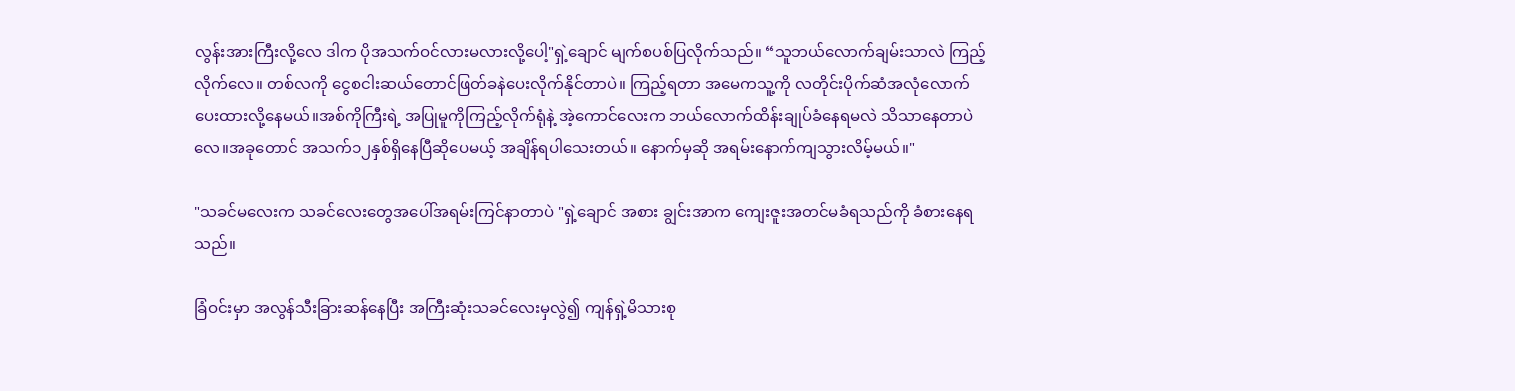လွန်းအားကြီးလို့လေ ဒါက ပိုအသက်ဝင်လားမလားလို့ပေါ့"ရှဲ့ချောင် မျက်စပစ်ပြလိုက်သည်။ “သူဘယ်လောက်ချမ်းသာလဲ ကြည့်လိုက်လေ။ တစ်လကို ငွေစငါးဆယ်တောင်ဖြတ်ခနဲပေးလိုက်နိုင်တာပဲ။ ကြည့်ရတာ အမေကသူ့ကို လတိုင်းပိုက်ဆံအလုံလောက်ပေးထားလို့နေမယ်။အစ်ကိုကြီးရဲ့ အပြုမူကိုကြည့်လိုက်ရုံနဲ့ အဲ့ကောင်လေးက ဘယ်လောက်ထိန်းချုပ်ခံနေရမလဲ သိသာနေတာပဲလေ။အခုတောင် အသက်၁၂နှစ်ရှိနေပြီဆိုပေမယ့် အချိန်ရပါသေးတယ်။ နောက်မှဆို အရမ်းနောက်ကျသွားလိမ့်မယ်။"

"သခင်မလေးက သခင်လေးတွေအပေါ်အရမ်းကြင်နာတာပဲ "ရှဲ့ချောင် အစား ချွင်းအာက ကျေးဇူးအတင်မခံရသည်ကို ခံစားနေရသည်။

ခြံဝင်းမှာ အလွန်သီးခြားဆန်နေပြီး အကြီးဆုံးသခင်လေးမှလွဲ၍ ကျန်ရှဲ့မိသားစု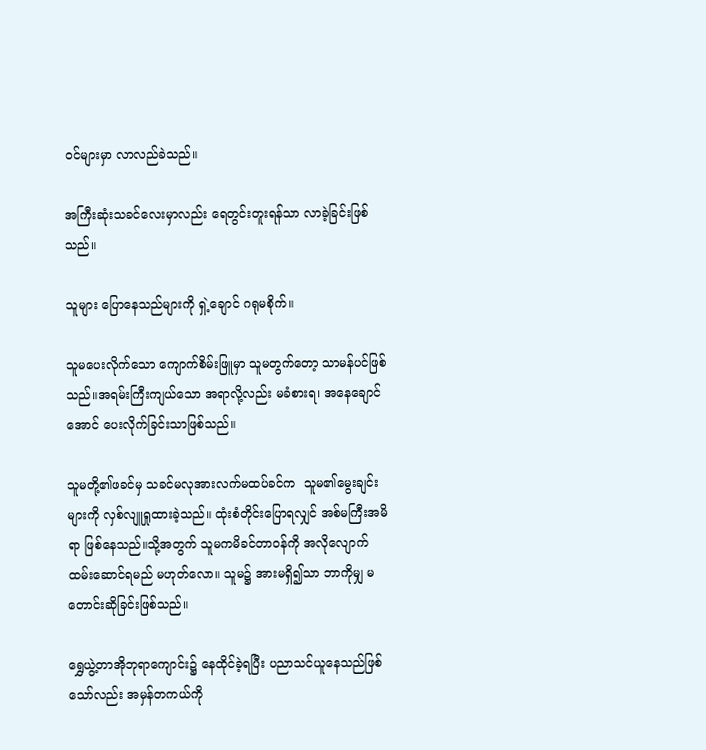ဝင်များမှာ လာလည်ခဲသည်။

အကြီးဆုံးသခင်လေးမှာလည်း ရေတွင်းတူးရန်သာ လာခဲ့ခြင်းဖြစ်သည်။

သူများ ပြောနေသည်များကို ရှဲ့ချောင် ဂရုမစိုက်။

သူမပေးလိုက်သော ကျောက်စိမ်းဖြူမှာ သူမတွက်တော့ သာမန်ပင်ဖြစ်သည်။အရမ်းကြီးကျယ်သော အရာလို့လည်း မခံစားရ၊ အနေချောင်အောင် ပေးလိုက်ခြင်းသာဖြစ်သည်။

သူမတို့၏ဖခင်မှ သခင်မလုအားလက်မထပ်ခင်က  သူမ၏မွေးချင်းများကို လှစ်လျူရှုထားခဲ့သည်။ ထုံးစံတိုင်းပြောရလျှင် အစ်မကြီးအမိရာ ဖြစ်နေသည်။သို့အတွက် သူမကမိခင်တာဝန်ကို အလိုလျောက်ထမ်းဆောင်ရမည် မဟုတ်လော။ သူမ၌ အားမရှိ၍သာ ဘာကိုမျှ မတောင်းဆိုခြင်းဖြစ်သည်။

ရွှေယွဲ့တာအိုဘုရာကျောင်း၌ နေထိုင်ခဲ့ရပြီး ပညာသင်ယူနေသည်ဖြစ်သော်လည်း အမှန်တကယ်ကို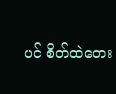ပင် စိတ်ထဲတေး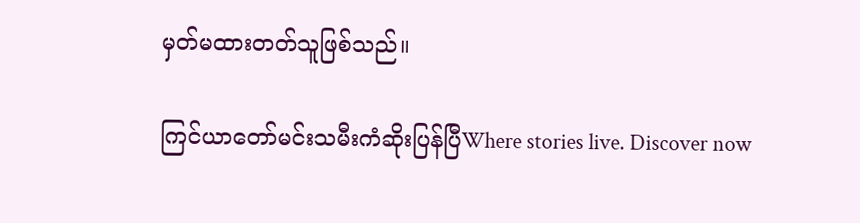မှတ်မထားတတ်သူဖြစ်သည်။

ကြင်ယာတော်မင်းသမီးကံဆိုးပြန်ပြီWhere stories live. Discover now